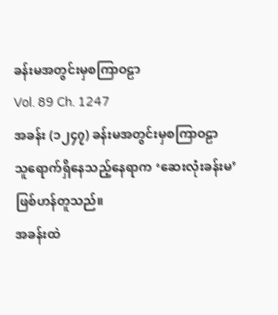ခန်းမအတွင်းမှစကြာဝဠာ
Vol. 89 Ch. 1247
အခန်း (၁၂၄၇) ခန်းမအတွင်းမှစကြာဝဠာ
သူရောက်ရှိနေသည့်နေရာက ‘ဆေးလုံးခန်းမ’ ဖြစ်ဟန်တူသည်။
အခန်းထဲ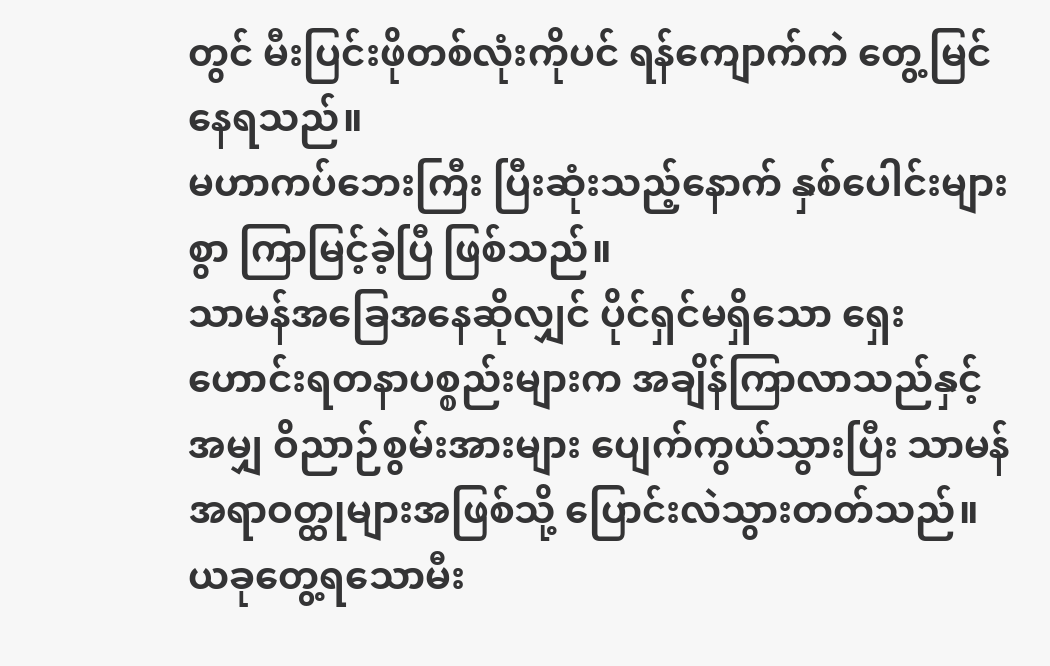တွင် မီးပြင်းဖိုတစ်လုံးကိုပင် ရန်ကျောက်ကဲ တွေ့မြင်နေရသည်။
မဟာကပ်ဘေးကြီး ပြီးဆုံးသည့်နောက် နှစ်ပေါင်းများစွာ ကြာမြင့်ခဲ့ပြီ ဖြစ်သည်။
သာမန်အခြေအနေဆိုလျှင် ပိုင်ရှင်မရှိသော ရှေးဟောင်းရတနာပစ္စည်းများက အချိန်ကြာလာသည်နှင့်အမျှ ဝိညာဉ်စွမ်းအားများ ပျေက်ကွယ်သွားပြီး သာမန်အရာဝတ္ထုများအဖြစ်သို့ ပြောင်းလဲသွားတတ်သည်။
ယခုတွေ့ရသောမီး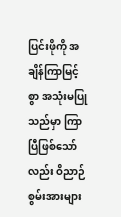ပြင်းဖိုကို အချိန်ကြာမြင့်စွာ အသုံးမပြုသည်မှာ ကြာပြီဖြစ်သော်လည်း ဝိညာဉ်စွမ်းအားများ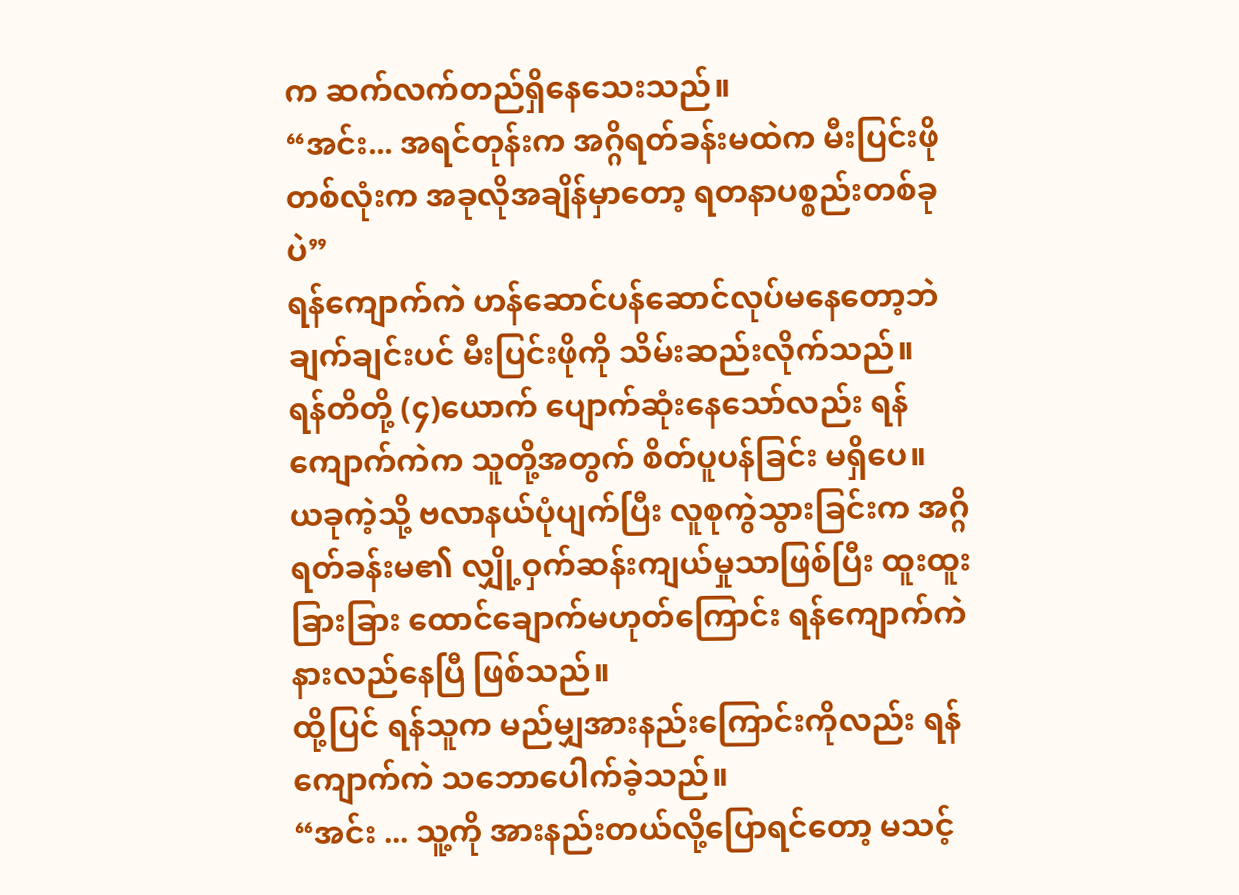က ဆက်လက်တည်ရှိနေသေးသည်။
“အင်း... အရင်တုန်းက အဂ္ဂိရတ်ခန်းမထဲက မီးပြင်းဖိုတစ်လုံးက အခုလိုအချိန်မှာတော့ ရတနာပစ္စည်းတစ်ခုပဲ”
ရန်ကျောက်ကဲ ဟန်ဆောင်ပန်ဆောင်လုပ်မနေတော့ဘဲ ချက်ချင်းပင် မီးပြင်းဖိုကို သိမ်းဆည်းလိုက်သည်။
ရန်တိတို့ (၄)ယောက် ပျောက်ဆုံးနေသော်လည်း ရန်ကျောက်ကဲက သူတို့အတွက် စိတ်ပူပန်ခြင်း မရှိပေ။
ယခုကဲ့သို့ ဗလာနယ်ပုံပျက်ပြီး လူစုကွဲသွားခြင်းက အဂ္ဂိရတ်ခန်းမ၏ လျှို့ဝှက်ဆန်းကျယ်မှုသာဖြစ်ပြီး ထူးထူးခြားခြား ထောင်ချောက်မဟုတ်ကြောင်း ရန်ကျောက်ကဲ နားလည်နေပြီ ဖြစ်သည်။
ထို့ပြင် ရန်သူက မည်မျှအားနည်းကြောင်းကိုလည်း ရန်ကျောက်ကဲ သဘောပေါက်ခဲ့သည်။
“အင်း ... သူ့ကို အားနည်းတယ်လို့ပြောရင်တော့ မသင့်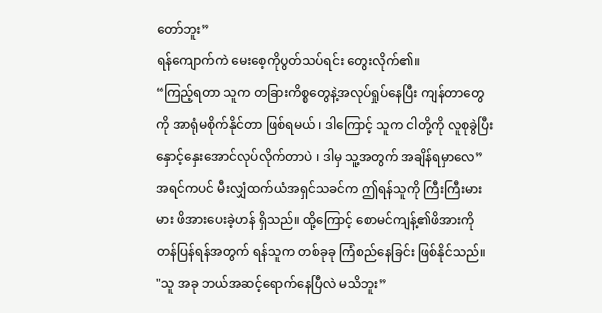တော်ဘူး”
ရန်ကျောက်ကဲ မေးစေ့ကိုပွတ်သပ်ရင်း တွေးလိုက်၏။
“ကြည့်ရတာ သူက တခြားကိစ္စတွေနဲ့အလုပ်ရှုပ်နေပြီး ကျန်တာတွေကို အာရုံမစိုက်နိုင်တာ ဖြစ်ရမယ် ၊ ဒါကြောင့် သူက ငါတို့ကို လူစုခွဲပြီး နှောင့်နှေးအောင်လုပ်လိုက်တာပဲ ၊ ဒါမှ သူ့အတွက် အချိန်ရမှာလေ”
အရင်ကပင် မီးလျှံထက်ယံအရှင်သခင်က ဤရန်သူကို ကြီးကြီးမားမား ဖိအားပေးခဲ့ဟန် ရှိသည်။ ထို့ကြောင့် စောမင်ကျန့်၏ဖိအားကို တန်ပြန်ရန်အတွက် ရန်သူက တစ်ခုခု ကြံစည်နေခြင်း ဖြစ်နိုင်သည်။
"သူ အခု ဘယ်အဆင့်ရောက်နေပြီလဲ မသိဘူး”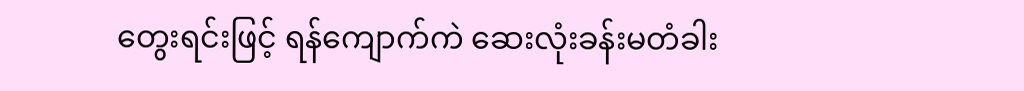တွေးရင်းဖြင့် ရန်ကျောက်ကဲ ဆေးလုံးခန်းမတံခါး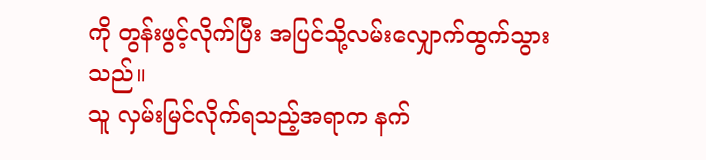ကို တွန်းဖွင့်လိုက်ပြီး အပြင်သို့လမ်းလျှောက်ထွက်သွားသည်။
သူ လှမ်းမြင်လိုက်ရသည့်အရာက နက်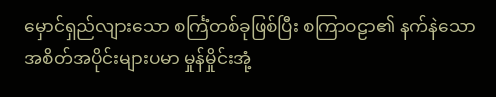မှောင်ရှည်လျားသော စင်္ကြံတစ်ခုဖြစ်ပြီး စကြာဝဠာ၏ နက်နဲသော အစိတ်အပိုင်းများပမာ မှုန်မှိုင်းအုံ့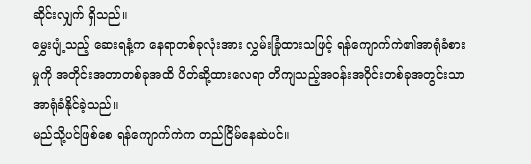ဆိုင်းလျှက် ရှိသည်။
မွှေးပျံ့သည့် ဆေးရနံ့က နေရာတစ်ခုလုံးအား လွှမ်းခြုံထားသဖြင့် ရန်ကျောက်ကဲ၏အာရုံခံစားမှုကို အတိုင်းအတာတစ်ခုအထိ ပိတ်ဆို့ထားလေရာ တိကျသည့်အဝန်းအဝိုင်းတစ်ခုအတွင်းသာ အာရုံခံနိုင်ခဲ့သည်။
မည်သို့ပင်ဖြစ်စေ ရန်ကျောက်ကဲက တည်ငြိမ်နေဆဲပင်။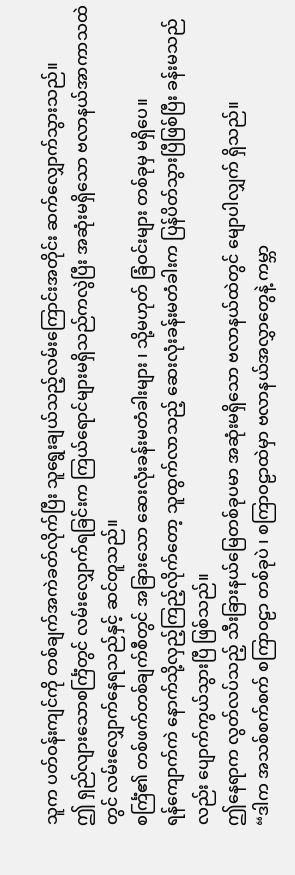သူက ပတ်ဝန်းကျင်ကို တစ်ချက်အကဲခတ်လိုက်ပြီး သူရွေးချယ်သည့်လမ်းကြောင်းအတိုင်း ဆက်လျှောက်သွားသည်။
ဤ ရှည်လျားသောစင်္ကြံတွင် လမ်းလျှောက်ရခြင်းက ကြယ်ရောင်များမရှိသည်ကလွဲပြီး အဆုံးမရှိသော ဗလာနယ်အာကာသထဲတွင် လမ်းလျှောက်နေရသည်နှင့် ဆင်တူသည်။
စင်္ကြံ၏ တစ်ဖက်တစ်ချက်စီတွင် အခြားသော ဆေးလုံးခန်းမတံခါးများ ၊ သို့မဟုတ် ခြံဝင်းများ တစ်ခုမှ မရှိပေ။
ရန်ကျောက်ကဲ နောက်သို့လှည့်ကြည့်လိုက်တော့ သူထွက်လာသည့် ဆေးလုံးခန်းမတံခါးက ပြန်ပိတ်သွားပြီဖြစ်ပြီး ခန်းမသည်လည်း ပျောက်ကွယ်သွားပြီ ဖြစ်သည်။
ဤနေရာက လွတ်လပ်သည့် သီးခြားနယ်မြေတစ်ခုပမာ အဆုံးမရှိသော ဗလာနယ်ထဲတွင် မျောပါလျှက် ရှိသည်။
“ဒါက အသစ်စက်စက် စကြာဝဠာ တစ်ခုပဲ ၊ စကြာဝဠာထဲမှာ ဗလာနယ်အလွှာတွေနဲ့ ကမ္ဘာ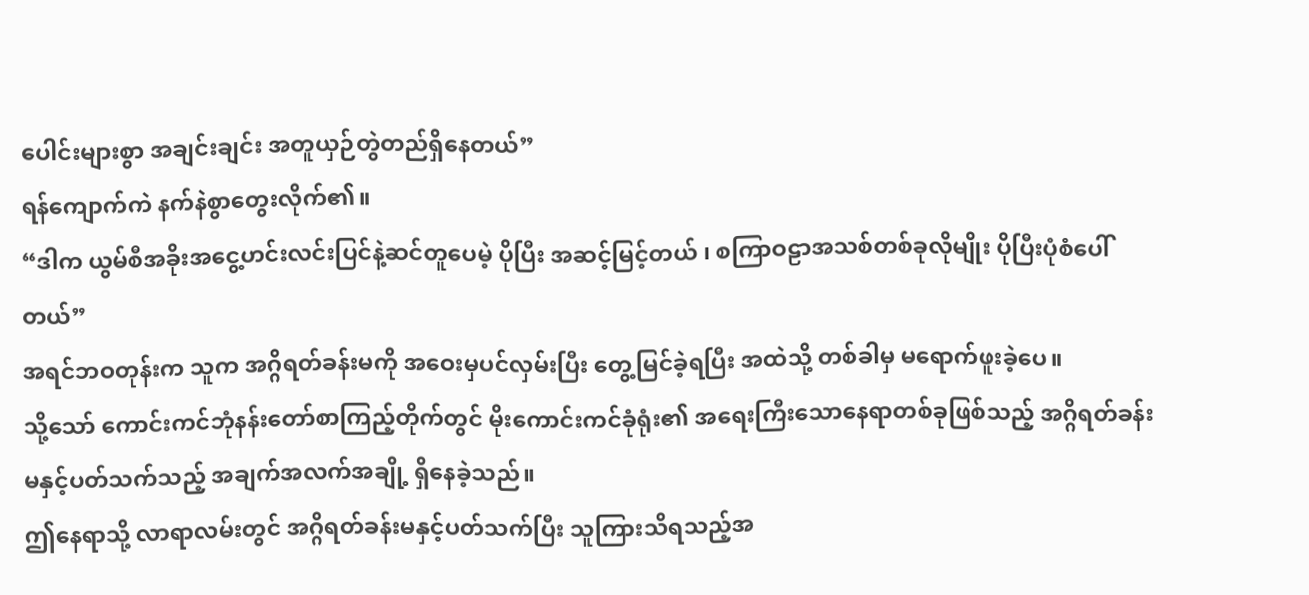ပေါင်းများစွာ အချင်းချင်း အတူယှဉ်တွဲတည်ရှိနေတယ်”
ရန်ကျောက်ကဲ နက်နဲစွာတွေးလိုက်၏။
“ဒါက ယွမ်စီအခိုးအငွေ့ဟင်းလင်းပြင်နဲ့ဆင်တူပေမဲ့ ပိုပြီး အဆင့်မြင့်တယ် ၊ စကြာဝဠာအသစ်တစ်ခုလိုမျိုး ပိုပြီးပုံစံပေါ်တယ်”
အရင်ဘဝတုန်းက သူက အဂ္ဂိရတ်ခန်းမကို အဝေးမှပင်လှမ်းပြီး တွေ့မြင်ခဲ့ရပြီး အထဲသို့ တစ်ခါမှ မရောက်ဖူးခဲ့ပေ။
သို့သော် ကောင်းကင်ဘုံနန်းတော်စာကြည့်တိုက်တွင် မိုးကောင်းကင်ခုံရုံး၏ အရေးကြီးသောနေရာတစ်ခုဖြစ်သည့် အဂ္ဂိရတ်ခန်းမနှင့်ပတ်သက်သည့် အချက်အလက်အချို့ ရှိနေခဲ့သည်။
ဤနေရာသို့ လာရာလမ်းတွင် အဂ္ဂိရတ်ခန်းမနှင့်ပတ်သက်ပြီး သူကြားသိရသည့်အ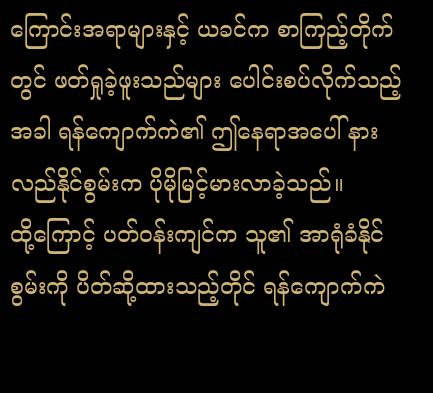ကြောင်းအရာများနှင့် ယခင်က စာကြည့်တိုက်တွင် ဖတ်ရှုခဲ့ဖူးသည်များ ပေါင်းစပ်လိုက်သည့်အခါ ရန်ကျောက်ကဲ၏ ဤနေရာအပေါ် နားလည်နိုင်စွမ်းက ပိုမိုမြင့်မားလာခဲ့သည်။
ထို့ကြောင့် ပတ်ဝန်းကျင်က သူ၏ အာရုံခံနိုင်စွမ်းကို ပိတ်ဆို့ထားသည့်တိုင် ရန်ကျောက်ကဲ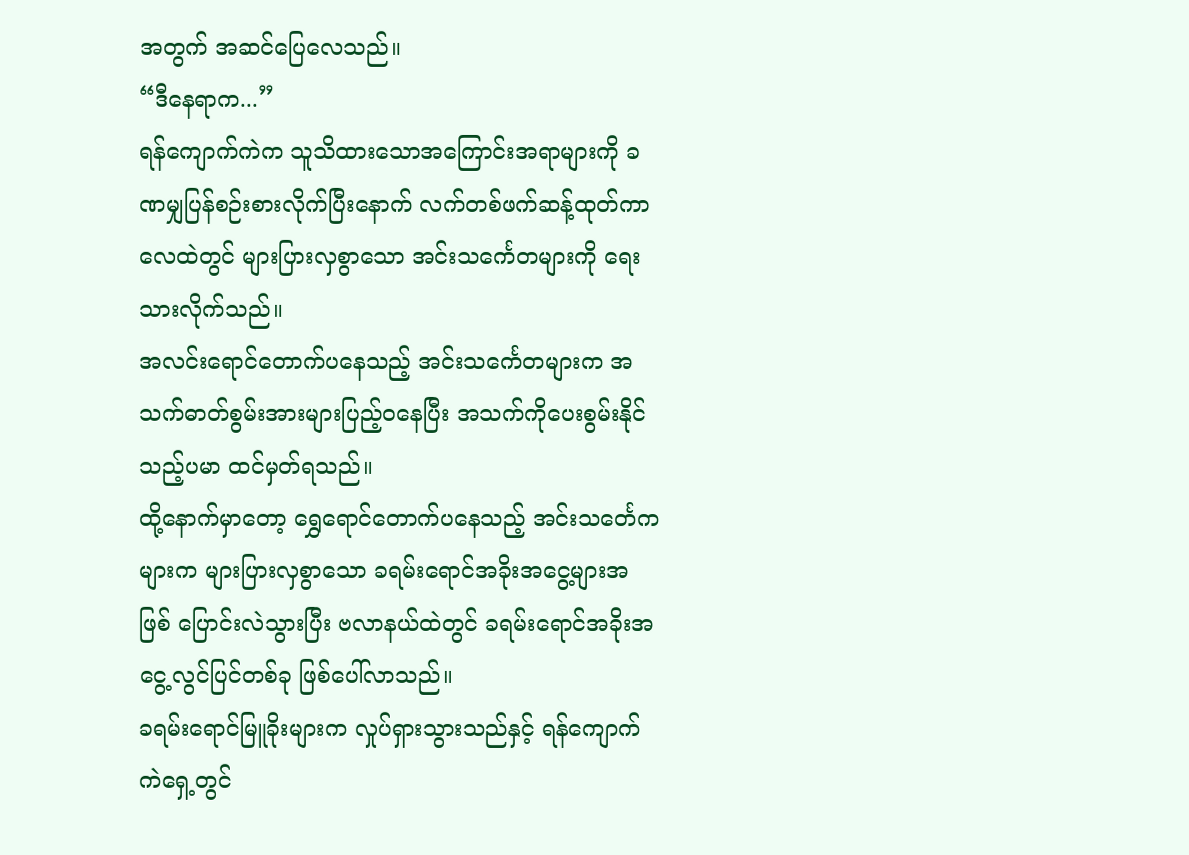အတွက် အဆင်ပြေလေသည်။
“ဒီနေရာက...”
ရန်ကျောက်ကဲက သူသိထားသောအကြောင်းအရာများကို ခဏမျှပြန်စဉ်းစားလိုက်ပြီးနောက် လက်တစ်ဖက်ဆန့်ထုတ်ကာ လေထဲတွင် များပြားလှစွာသော အင်းသင်္ကေတများကို ရေးသားလိုက်သည်။
အလင်းရောင်တောက်ပနေသည့် အင်းသင်္ကေတများက အသက်ဓာတ်စွမ်းအားများပြည့်ဝနေပြီး အသက်ကိုပေးစွမ်းနိုင်သည့်ပမာ ထင်မှတ်ရသည်။
ထို့နောက်မှာတော့ ရွှေရောင်တောက်ပနေသည့် အင်းသင်္တေကများက များပြားလှစွာသော ခရမ်းရောင်အခိုးအငွေ့များအဖြစ် ပြောင်းလဲသွားပြီး ဗလာနယ်ထဲတွင် ခရမ်းရောင်အခိုးအငွေ့လွင်ပြင်တစ်ခု ဖြစ်ပေါ်လာသည်။
ခရမ်းရောင်မြူခိုးများက လှုပ်ရှားသွားသည်နှင့် ရန်ကျောက်ကဲရှေ့တွင်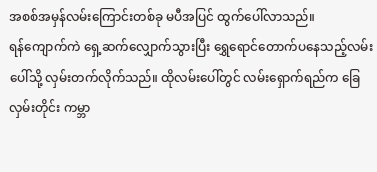အစစ်အမှန်လမ်းကြောင်းတစ်ခု မပီအပြင် ထွက်ပေါ်လာသည်။
ရန်ကျောက်ကဲ ရှေ့ဆက်လျှောက်သွားပြီး ရွှေရောင်တောက်ပနေသည့်လမ်းပေါ်သို့ လှမ်းတက်လိုက်သည်။ ထိုလမ်းပေါ်တွင် လမ်းရှောက်ရည်က ခြေလှမ်းတိုင်း ကမ္ဘာ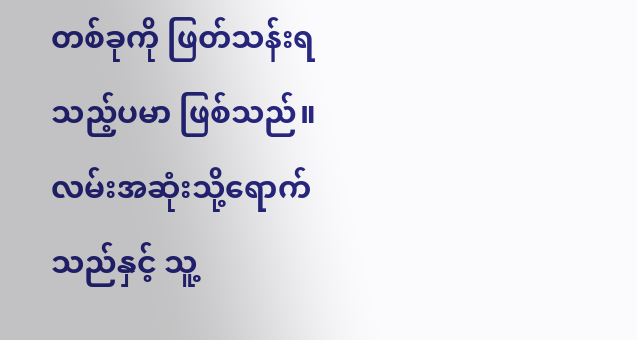တစ်ခုကို ဖြတ်သန်းရသည့်ပမာ ဖြစ်သည်။
လမ်းအဆုံးသို့ရောက်သည်နှင့် သူ့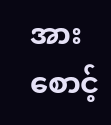အားစောင့်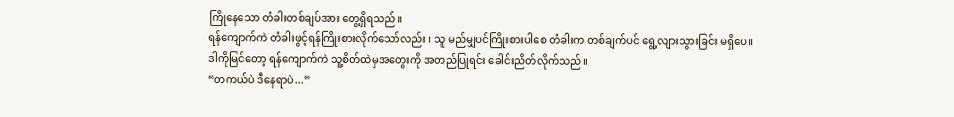ကြိုနေသော တံခါးတစ်ချပ်အား တွေ့ရှိရသည်။
ရန်ကျောက်ကဲ တံခါးဖွင့်ရန်ကြိုးစားလိုက်သော်လည်း ၊ သူ မည်မျှပင်ကြိုးစားပါစေ တံခါးက တစ်ချက်ပင် ရွေ့လျားသွားခြင်း မရှိပေ။
ဒါကိုမြင်တော့ ရန်ကျောက်ကဲ သူ့စိတ်ထဲမှအတွေးကို အတည်ပြုရင်း ခေါင်းညိတ်လိုက်သည်။
“တကယ်ပဲ ဒီနေရာပဲ...”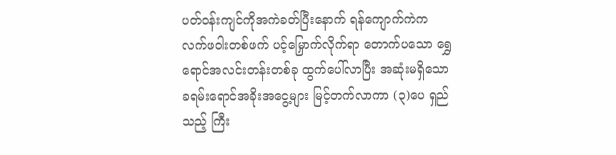ပတ်ဝန်းကျင်ကိုအကဲခတ်ပြီးနောက် ရန်ကျောက်ကဲက လက်ဖဝါးတစ်ဖက် ပင့်မြှောက်လိုက်ရာ တောက်ပသော ရွှေရောင်အလင်းတန်းတစ်ခု ထွက်ပေါ်လာပြီး အဆုံးမရှိသော ခရမ်းရောင်အခိုးအငွေ့များ မြင့်တက်လာကာ (၃)ပေ ရှည်သည့် ကြီး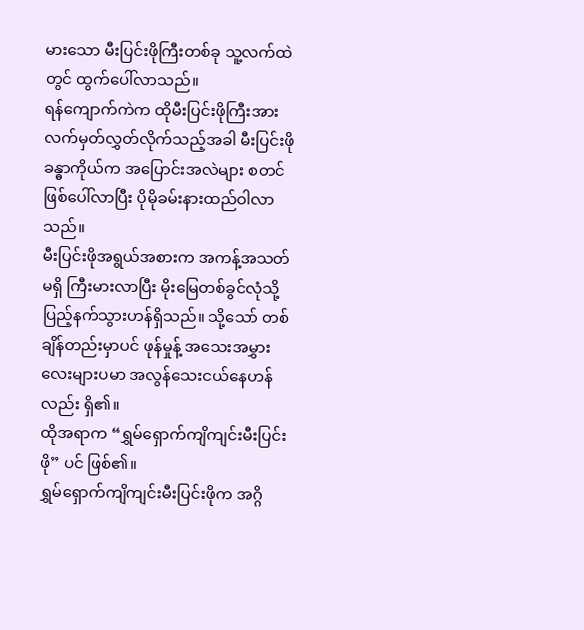မားသော မီးပြင်းဖိုကြီးတစ်ခု သူ့လက်ထဲတွင် ထွက်ပေါ်လာသည်။
ရန်ကျောက်ကဲက ထိုမီးပြင်းဖိုကြီးအား လက်မှတ်လွှတ်လိုက်သည့်အခါ မီးပြင်းဖိုခန္ဓာကိုယ်က အပြောင်းအလဲများ စတင်ဖြစ်ပေါ်လာပြီး ပိုမိုခမ်းနားထည်ဝါလာသည်။
မီးပြင်းဖိုအရွယ်အစားက အကန့်အသတ်မရှိ ကြီးမားလာပြီး မိုးမြေတစ်ခွင်လုံသို့ ပြည့်နက်သွားဟန်ရှိသည်။ သို့သော် တစ်ချိန်တည်းမှာပင် ဖုန်မှုန့် အသေးအမွှားလေးများပမာ အလွန်သေးငယ်နေဟန်လည်း ရှိ၏။
ထိုအရာက “ရွှမ်ရှောက်ကျိကျင်းမီးပြင်းဖို” ပင် ဖြစ်၏။
ရွှမ်ရှောက်ကျိကျင်းမီးပြင်းဖိုက အဂ္ဂိ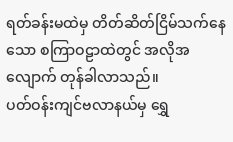ရတ်ခန်းမထဲမှ တိတ်ဆိတ်ငြိမ်သက်နေသော စကြာဝဠာထဲတွင် အလိုအလျောက် တုန်ခါလာသည်။
ပတ်ဝန်းကျင်ဗလာနယ်မှ ရွှေ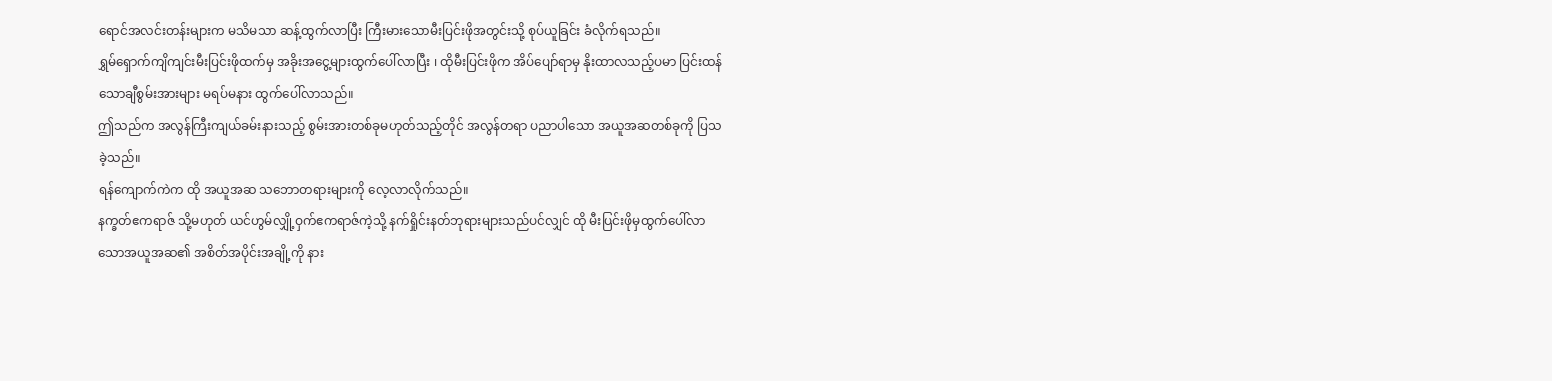ရောင်အလင်းတန်းများက မသိမသာ ဆန့်ထွက်လာပြီး ကြီးမားသောမီးပြင်းဖိုအတွင်းသို့ စုပ်ယူခြင်း ခံလိုက်ရသည်။
ရွှမ်ရှောက်ကျိကျင်းမီးပြင်းဖိုထက်မှ အခိုးအငွေ့များထွက်ပေါ်လာပြီး ၊ ထိုမီးပြင်းဖိုက အိပ်ပျော်ရာမှ နိုးထာလသည့်ပမာ ပြင်းထန်သောချီစွမ်းအားများ မရပ်မနား ထွက်ပေါ်လာသည်။
ဤသည်က အလွန်ကြီးကျယ်ခမ်းနားသည့် စွမ်းအားတစ်ခုမဟုတ်သည့်တိုင် အလွန်တရာ ပညာပါသော အယူအဆတစ်ခုကို ပြသခဲ့သည်။
ရန်ကျောက်ကဲက ထို အယူအဆ သဘောတရားများကို လေ့လာလိုက်သည်။
နက္ခတ်ဧကရာဇ် သို့မဟုတ် ယင်ဟွမ်လျှို့ဝှက်ဧကရာဇ်ကဲ့သို့ နက်ရှိုင်းနတ်ဘုရားများသည်ပင်လျှင် ထို မီးပြင်းဖိုမှထွက်ပေါ်လာသောအယူအဆ၏ အစိတ်အပိုင်းအချို့ကို နား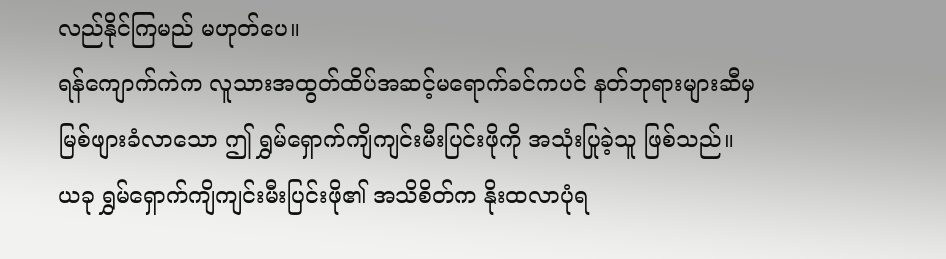လည်နိုင်ကြမည် မဟုတ်ပေ။
ရန်ကျောက်ကဲက လူသားအထွတ်ထိပ်အဆင့်မရောက်ခင်ကပင် နတ်ဘုရားများဆီမှ မြစ်ဖျားခံလာသော ဤ ရွှမ်ရှောက်ကျိကျင်းမီးပြင်းဖိုကို အသုံးပြုခဲ့သူ ဖြစ်သည်။
ယခု ရွှမ်ရှောက်ကျိကျင်းမီးပြင်းဖို၏ အသိစိတ်က နိုးထလာပုံရ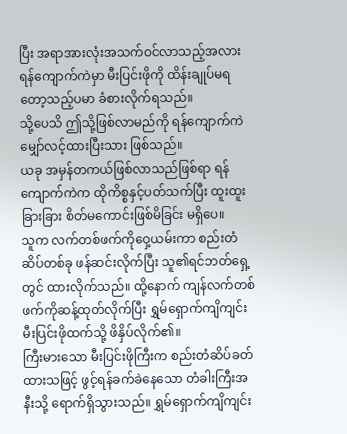ပြီး အရာအားလုံးအသက်ဝင်လာသည့်အလား ရန်ကျောက်ကဲမှာ မီးပြင်းဖိုကို ထိန်းချုပ်မရတော့သည့်ပမာ ခံစားလိုက်ရသည်။
သို့ပေသိ ဤသို့ဖြစ်လာမည်ကို ရန်ကျောက်ကဲ မျှော်လင့်ထားပြီးသား ဖြစ်သည်။
ယခု အမှန်တကယ်ဖြစ်လာသည်ဖြစ်ရာ ရန်ကျောက်ကဲက ထိုကိစ္စနှင့်ပတ်သက်ပြီး ထူးထူးခြားခြား စိတ်မကောင်းဖြစ်မိခြင်း မရှိပေ။
သူက လက်တစ်ဖက်ကိုဝှေ့ယမ်းကာ စည်းတံဆိပ်တစ်ခု ဖန်ဆင်းလိုက်ပြီး သူ၏ရင်ဘတ်ရှေ့တွင် ထားလိုက်သည်။ ထို့နောက် ကျန်လက်တစ်ဖက်ကိုဆန့်ထုတ်လိုက်ပြီး ရွှမ်ရှောက်ကျိကျင်းမီးပြင်းဖိုထက်သို့ ဖိနှိပ်လိုက်၏။
ကြီးမားသော မီးပြင်းဖိုကြီးက စည်းတံဆိပ်ခတ်ထားသဖြင့် ဖွင့်ရန်ခက်ခဲနေသော တံခါးကြီးအနီးသို့ ရောက်ရှိသွားသည်။ ရွှမ်ရှောက်ကျိကျင်း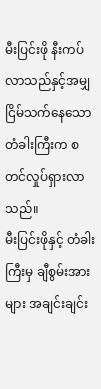မီးပြင်းဖို နီးကပ်လာသည်နှင့်အမျှ ငြိမ်သက်နေသောတံခါးကြီးက စတင်လှုပ်ရှားလာသည်။
မီးပြင်းဖိုနှင့် တံခါးကြီးမှ ချီစွမ်းအားများ အချင်းချင်း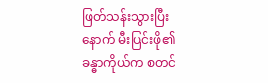ဖြတ်သန်းသွားပြီးနောက် မီးပြင်းဖို၏ခန္ဓာကိုယ်က စတင်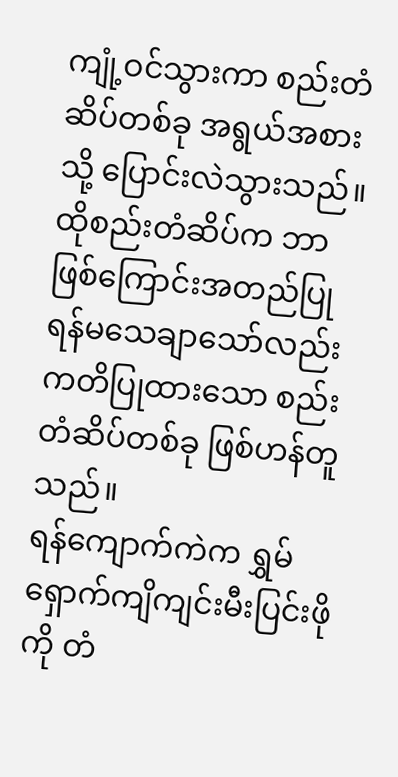ကျုံ့ဝင်သွားကာ စည်းတံဆိပ်တစ်ခု အရွယ်အစားသို့ ပြောင်းလဲသွားသည်။
ထိုစည်းတံဆိပ်က ဘာဖြစ်ကြောင်းအတည်ပြုရန်မသေချာသော်လည်း ကတိပြုထားသော စည်းတံဆိပ်တစ်ခု ဖြစ်ဟန်တူသည်။
ရန်ကျောက်ကဲက ရွှမ်ရှောက်ကျိကျင်းမီးပြင်းဖိုကို တံ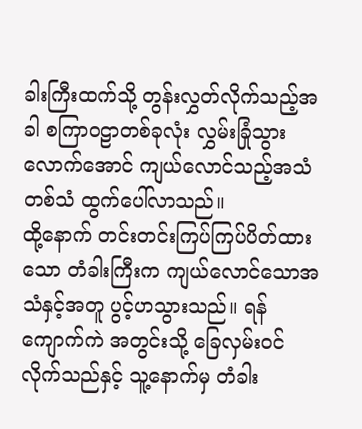ခါးကြီးထက်သို့ တွန်းလွှတ်လိုက်သည့်အခါ စကြာဝဠာတစ်ခုလုံး လွှမ်းခြုံသွားလောက်အောင် ကျယ်လောင်သည့်အသံတစ်သံ ထွက်ပေါ်လာသည်။
ထို့နောက် တင်းတင်းကြပ်ကြပ်ပိတ်ထားသော တံခါးကြီးက ကျယ်လောင်သောအသံနှင့်အတူ ပွင့်ဟသွားသည်။ ရန်ကျောက်ကဲ အတွင်းသို့ ခြေလှမ်းဝင်လိုက်သည်နှင့် သူ့နောက်မှ တံခါး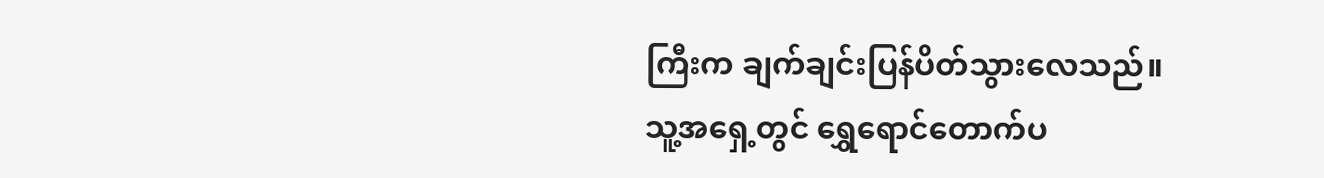ကြီးက ချက်ချင်းပြန်ပိတ်သွားလေသည်။
သူ့အရှေ့တွင် ရွှေရောင်တောက်ပ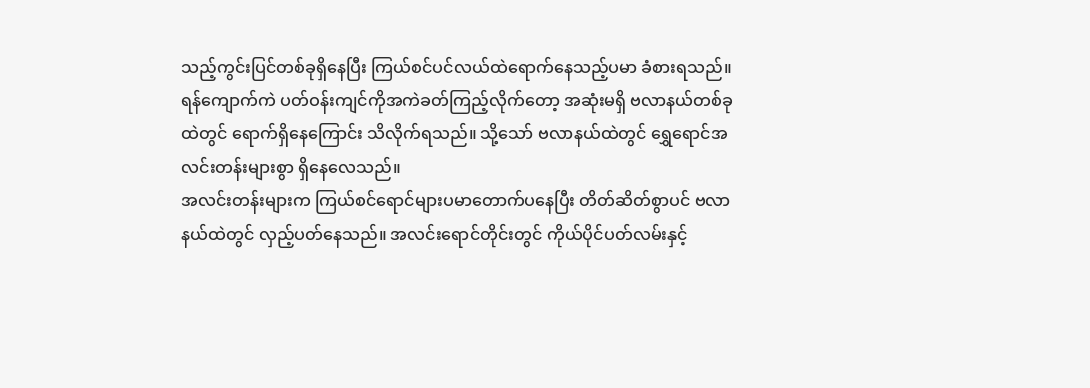သည့်ကွင်းပြင်တစ်ခုရှိနေပြီး ကြယ်စင်ပင်လယ်ထဲရောက်နေသည့်ပမာ ခံစားရသည်။
ရန်ကျောက်ကဲ ပတ်ဝန်းကျင်ကိုအကဲခတ်ကြည့်လိုက်တော့ အဆုံးမရှိ ဗလာနယ်တစ်ခုထဲတွင် ရောက်ရှိနေကြောင်း သိလိုက်ရသည်။ သို့သော် ဗလာနယ်ထဲတွင် ရွှေရောင်အလင်းတန်းများစွာ ရှိနေလေသည်။
အလင်းတန်းများက ကြယ်စင်ရောင်များပမာတောက်ပနေပြီး တိတ်ဆိတ်စွာပင် ဗလာနယ်ထဲတွင် လှည့်ပတ်နေသည်။ အလင်းရောင်တိုင်းတွင် ကိုယ်ပိုင်ပတ်လမ်းနှင့်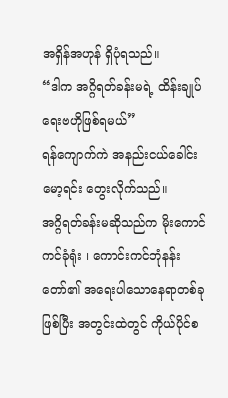အရှိန်အဟုန် ရှိပုံရသည်။
“ဒါက အဂ္ဂိရတ်ခန်းမရဲ့ ထိန်းချုပ်ရေးဗဟိုဖြစ်ရမယ်”
ရန်ကျောက်ကဲ အနည်းငယ်ခေါင်းမော့ရင်း တွေးလိုက်သည်။
အဂ္ဂိရတ်ခန်းမဆိုသည်က မိုးကောင်ကင်ခုံရုံး ၊ ကောင်းကင်ဘုံနန်းတော်၏ အရေးပါသောနေရာတစ်ခုဖြစ်ပြီး အတွင်းထဲတွင် ကိုယ်ပိုင်စ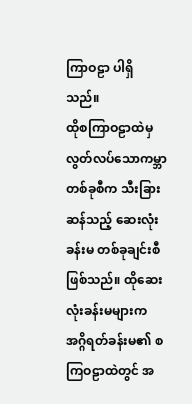ကြာဝဠာ ပါရှိသည်။
ထိုစကြာဝဠာထဲမှ လွတ်လပ်သောကမ္ဘာတစ်ခုစီက သီးခြားဆန်သည့် ဆေးလုံးခန်းမ တစ်ခုချင်းစီ ဖြစ်သည်။ ထိုဆေးလုံးခန်းမများက အဂ္ဂိရတ်ခန်းမ၏ စကြဝဠာထဲတွင် အ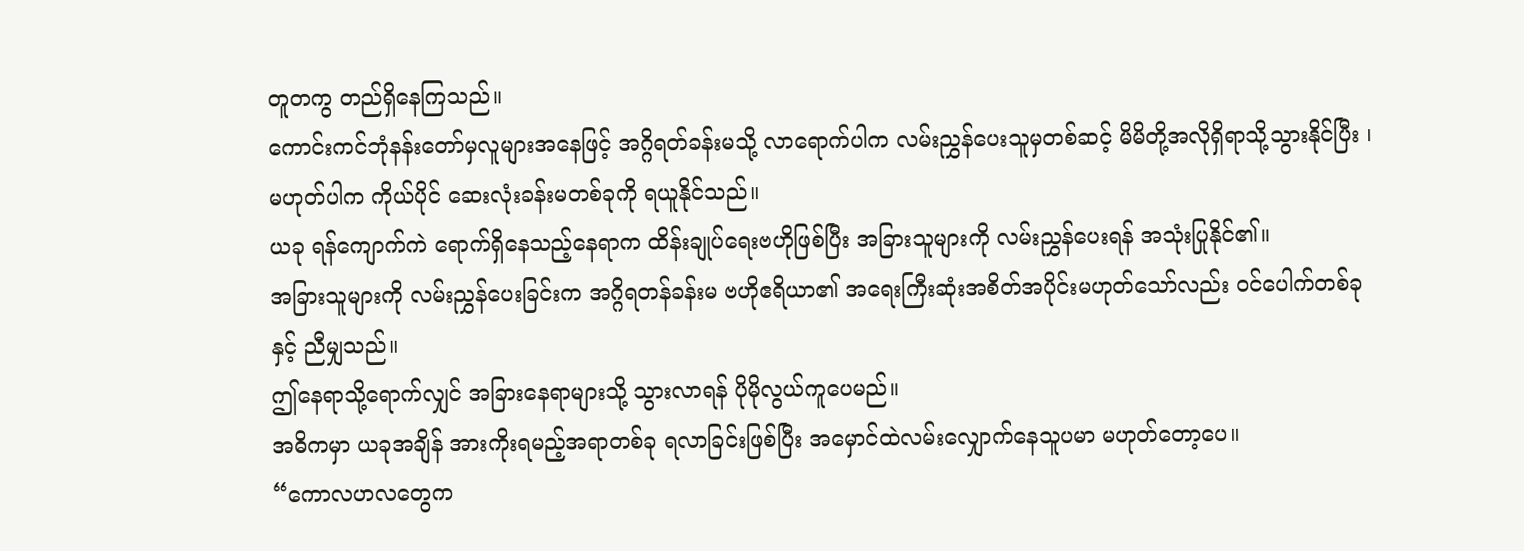တူတကွ တည်ရှိနေကြသည်။
ကောင်းကင်ဘုံနန်းတော်မှလူများအနေဖြင့် အဂ္ဂိရတ်ခန်းမသို့ လာရောက်ပါက လမ်းညွှန်ပေးသူမှတစ်ဆင့် မိမိတို့အလိုရှိရာသို့သွားနိုင်ပြီး ၊ မဟုတ်ပါက ကိုယ်ပိုင် ဆေးလုံးခန်းမတစ်ခုကို ရယူနိုင်သည်။
ယခု ရန်ကျောက်ကဲ ရောက်ရှိနေသည့်နေရာက ထိန်းချုပ်ရေးဗဟိုဖြစ်ပြီး အခြားသူများကို လမ်းညွှန်ပေးရန် အသုံးပြုနိုင်၏။
အခြားသူများကို လမ်းညွှန်ပေးခြင်းက အဂ္ဂိရတန်ခန်းမ ဗဟိုဧရိယာ၏ အရေးကြီးဆုံးအစိတ်အပိုင်းမဟုတ်သော်လည်း ဝင်ပေါက်တစ်ခုနှင့် ညီမျှသည်။
ဤနေရာသို့ရောက်လျှင် အခြားနေရာများသို့ သွားလာရန် ပိုမိုလွယ်ကူပေမည်။
အဓိကမှာ ယခုအချိန် အားကိုးရမည့်အရာတစ်ခု ရလာခြင်းဖြစ်ပြီး အမှောင်ထဲလမ်းလျှောက်နေသူပမာ မဟုတ်တော့ပေ။
“ကောလဟလတွေက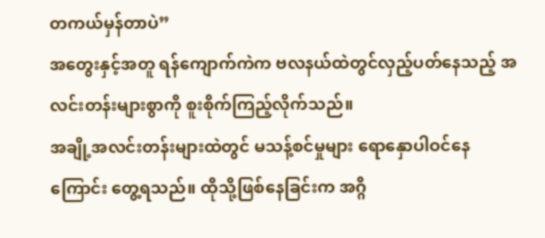တကယ်မှန်တာပဲ”
အတွေးနှင့်အတူ ရန်ကျောက်ကဲက ဗလနယ်ထဲတွင်လှည့်ပတ်နေသည့် အလင်းတန်းများစွာကို စူးစိုက်ကြည့်လိုက်သည်။
အချို့အလင်းတန်းများထဲတွင် မသန့်စင်မှုများ ရောနှောပါဝင်နေကြောင်း တွေ့ရသည်။ ထိုသို့ဖြစ်နေခြင်းက အဂ္ဂိ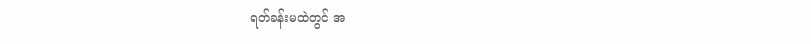ရတ်ခန်းမထဲတွင် အ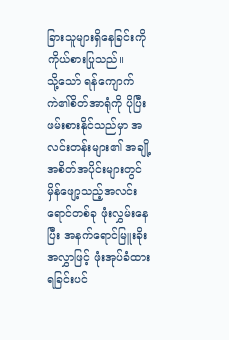ခြားသူများရှိနေခြင်းကို ကိုယ်စားပြုသည်။
သို့သော် ရန်ကျောက်ကဲ၏စိတ်အာရုံကို ပိုပြီးဖမ်းစားနိုင်သည်မှာ အလင်းတန်းများ၏ အချို့အစိတ်အပိုင်းများတွင် မှိန်ဖျော့သည့်အလင်းရောင်တစ်ခု ဖုံးလွှမ်းနေပြီး အနက်ရောင်မြူးခိုးအလွှာဖြင့် ဖုံးအုပ်ခံထားရခြင်းပင်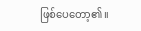ဖြစ်ပေတော့၏။